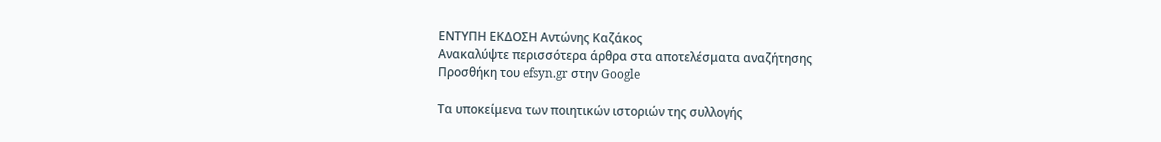ΕΝΤΥΠΗ ΕΚΔΟΣΗ Αντώνης Καζάκος
Ανακαλύψτε περισσότερα άρθρα στα αποτελέσματα αναζήτησης
Προσθήκη του efsyn.gr στην Google

Τα υποκείμενα των ποιητικών ιστοριών της συλλογής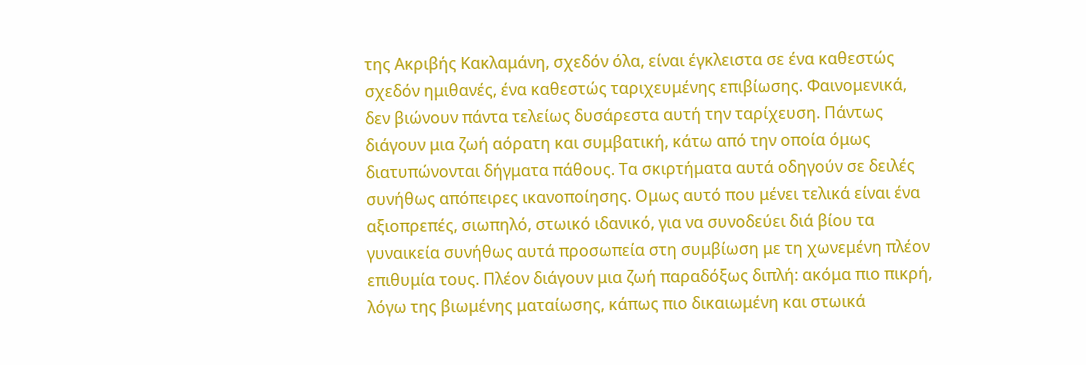της Ακριβής Κακλαμάνη, σχεδόν όλα, είναι έγκλειστα σε ένα καθεστώς σχεδόν ημιθανές, ένα καθεστώς ταριχευμένης επιβίωσης. Φαινομενικά, δεν βιώνουν πάντα τελείως δυσάρεστα αυτή την ταρίχευση. Πάντως διάγουν μια ζωή αόρατη και συμβατική, κάτω από την οποία όμως διατυπώνονται δήγματα πάθους. Τα σκιρτήματα αυτά οδηγούν σε δειλές συνήθως απόπειρες ικανοποίησης. Ομως αυτό που μένει τελικά είναι ένα αξιοπρεπές, σιωπηλό, στωικό ιδανικό, για να συνοδεύει διά βίου τα γυναικεία συνήθως αυτά προσωπεία στη συμβίωση με τη χωνεμένη πλέον επιθυμία τους. Πλέον διάγουν μια ζωή παραδόξως διπλή: ακόμα πιο πικρή, λόγω της βιωμένης ματαίωσης, κάπως πιο δικαιωμένη και στωικά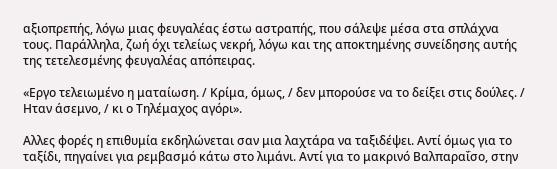αξιοπρεπής, λόγω μιας φευγαλέας έστω αστραπής, που σάλεψε μέσα στα σπλάχνα τους. Παράλληλα, ζωή όχι τελείως νεκρή, λόγω και της αποκτημένης συνείδησης αυτής της τετελεσμένης φευγαλέας απόπειρας.

«Εργο τελειωμένο η ματαίωση. / Κρίμα, όμως, / δεν μπορούσε να το δείξει στις δούλες. / Ηταν άσεμνο, / κι ο Τηλέμαχος αγόρι».

Αλλες φορές η επιθυμία εκδηλώνεται σαν μια λαχτάρα να ταξιδέψει. Αντί όμως για το ταξίδι, πηγαίνει για ρεμβασμό κάτω στο λιμάνι. Αντί για το μακρινό Βαλπαραΐσο, στην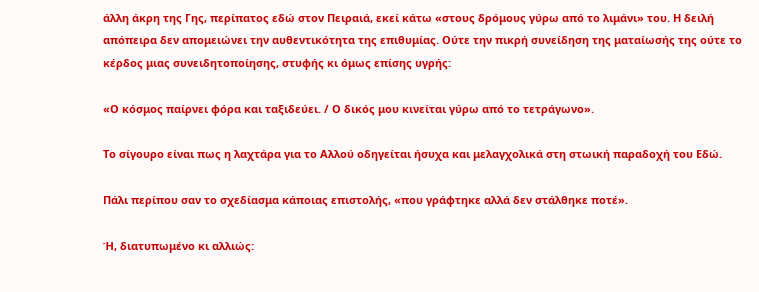άλλη άκρη της Γης, περίπατος εδώ στον Πειραιά, εκεί κάτω «στους δρόμους γύρω από το λιμάνι» του. Η δειλή απόπειρα δεν απομειώνει την αυθεντικότητα της επιθυμίας. Ούτε την πικρή συνείδηση της ματαίωσής της ούτε το κέρδος μιας συνειδητοποίησης, στυφής κι όμως επίσης υγρής:

«Ο κόσμος παίρνει φόρα και ταξιδεύει. / Ο δικός μου κινείται γύρω από το τετράγωνο».

Το σίγουρο είναι πως η λαχτάρα για το Αλλού οδηγείται ήσυχα και μελαγχολικά στη στωική παραδοχή του Εδώ.

Πάλι περίπου σαν το σχεδίασμα κάποιας επιστολής, «που γράφτηκε αλλά δεν στάλθηκε ποτέ».

Ή, διατυπωμένο κι αλλιώς: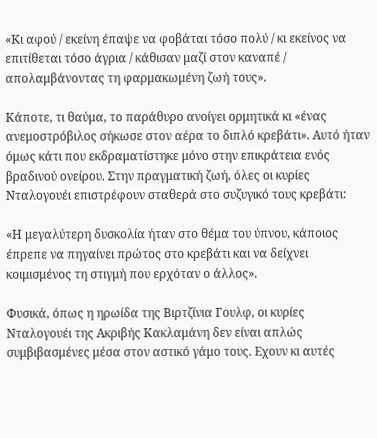«Κι αφού / εκείνη έπαψε να φοβάται τόσο πολύ / κι εκείνος να επιτίθεται τόσο άγρια / κάθισαν μαζί στον καναπέ / απολαμβάνοντας τη φαρμακωμένη ζωή τους».

Κάποτε, τι θαύμα, το παράθυρο ανοίγει ορμητικά κι «ένας ανεμοστρόβιλος σήκωσε στον αέρα το διπλό κρεβάτι». Αυτό ήταν όμως κάτι που εκδραματίστηκε μόνο στην επικράτεια ενός βραδινού ονείρου. Στην πραγματική ζωή, όλες οι κυρίες Νταλογουέι επιστρέφουν σταθερά στο συζυγικό τους κρεβάτι:

«Η μεγαλύτερη δυσκολία ήταν στο θέμα του ύπνου, κάποιος έπρεπε να πηγαίνει πρώτος στο κρεβάτι και να δείχνει κοιμισμένος τη στιγμή που ερχόταν ο άλλος».

Φυσικά, όπως η ηρωίδα της Βιρτζίνια Γουλφ, οι κυρίες Νταλογουέι της Ακριβής Κακλαμάνη δεν είναι απλώς συμβιβασμένες μέσα στον αστικό γάμο τους. Εχουν κι αυτές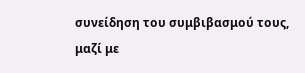συνείδηση του συμβιβασμού τους, μαζί με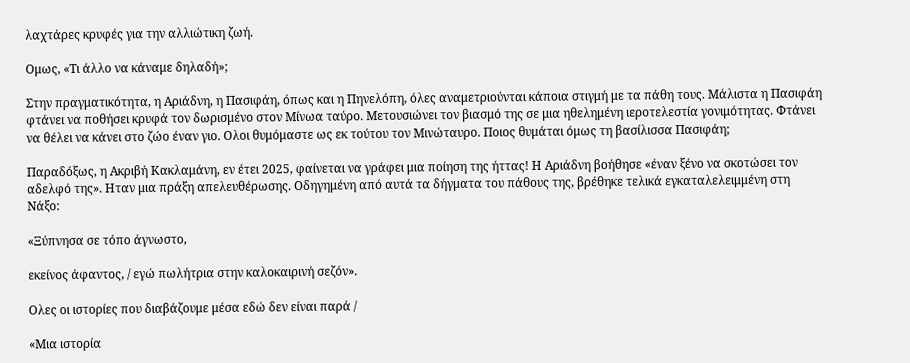λαχτάρες κρυφές για την αλλιώτικη ζωή.

Ομως, «Τι άλλο να κάναμε δηλαδή»;

Στην πραγματικότητα, η Αριάδνη, η Πασιφάη, όπως και η Πηνελόπη, όλες αναμετριούνται κάποια στιγμή με τα πάθη τους. Μάλιστα η Πασιφάη φτάνει να ποθήσει κρυφά τον δωρισμένο στον Μίνωα ταύρο. Μετουσιώνει τον βιασμό της σε μια ηθελημένη ιεροτελεστία γονιμότητας. Φτάνει να θέλει να κάνει στο ζώο έναν γιο. Ολοι θυμόμαστε ως εκ τούτου τον Μινώταυρο. Ποιος θυμάται όμως τη βασίλισσα Πασιφάη;

Παραδόξως, η Ακριβή Κακλαμάνη, εν έτει 2025, φαίνεται να γράφει μια ποίηση της ήττας! Η Αριάδνη βοήθησε «έναν ξένο να σκοτώσει τον αδελφό της». Ηταν μια πράξη απελευθέρωσης. Οδηγημένη από αυτά τα δήγματα του πάθους της, βρέθηκε τελικά εγκαταλελειμμένη στη Νάξο:

«Ξύπνησα σε τόπο άγνωστο,

εκείνος άφαντος, / εγώ πωλήτρια στην καλοκαιρινή σεζόν».

Ολες οι ιστορίες που διαβάζουμε μέσα εδώ δεν είναι παρά /

«Μια ιστορία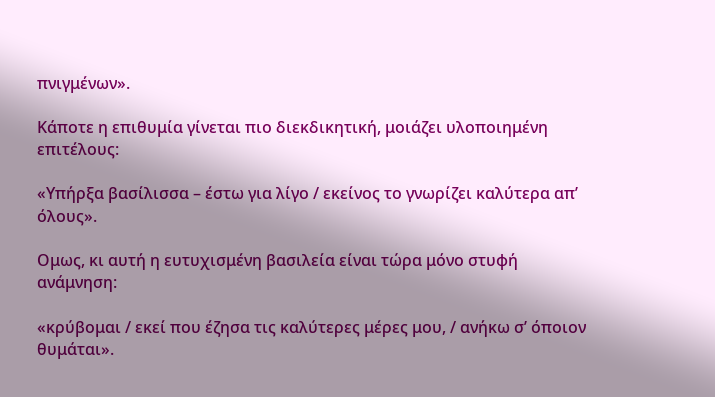πνιγμένων».

Κάποτε η επιθυμία γίνεται πιο διεκδικητική, μοιάζει υλοποιημένη επιτέλους:

«Υπήρξα βασίλισσα – έστω για λίγο / εκείνος το γνωρίζει καλύτερα απ’ όλους».

Ομως, κι αυτή η ευτυχισμένη βασιλεία είναι τώρα μόνο στυφή ανάμνηση:

«κρύβομαι / εκεί που έζησα τις καλύτερες μέρες μου, / ανήκω σ’ όποιον θυμάται».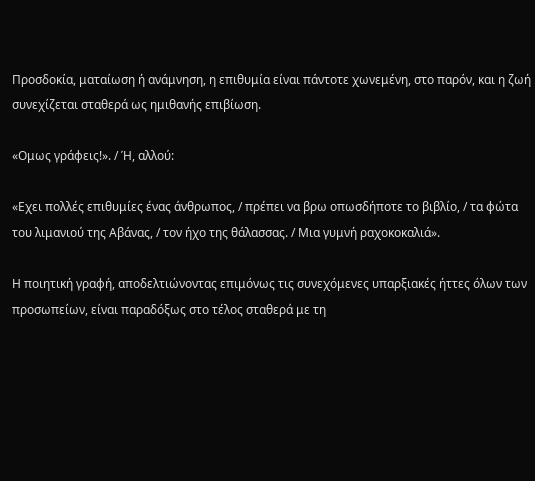Προσδοκία, ματαίωση ή ανάμνηση, η επιθυμία είναι πάντοτε χωνεμένη, στο παρόν, και η ζωή συνεχίζεται σταθερά ως ημιθανής επιβίωση.

«Ομως γράφεις!». / Ή, αλλού:

«Εχει πολλές επιθυμίες ένας άνθρωπος, / πρέπει να βρω οπωσδήποτε το βιβλίο, / τα φώτα του λιμανιού της Αβάνας, / τον ήχο της θάλασσας. / Μια γυμνή ραχοκοκαλιά».

Η ποιητική γραφή, αποδελτιώνοντας επιμόνως τις συνεχόμενες υπαρξιακές ήττες όλων των προσωπείων, είναι παραδόξως στο τέλος σταθερά με τη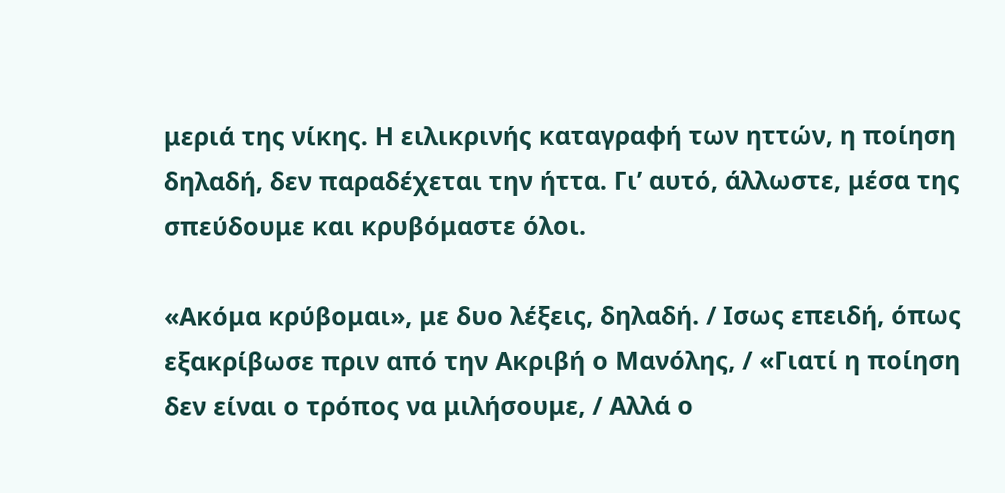μεριά της νίκης. Η ειλικρινής καταγραφή των ηττών, η ποίηση δηλαδή, δεν παραδέχεται την ήττα. Γι’ αυτό, άλλωστε, μέσα της σπεύδουμε και κρυβόμαστε όλοι.

«Ακόμα κρύβομαι», με δυο λέξεις, δηλαδή. / Ισως επειδή, όπως εξακρίβωσε πριν από την Ακριβή ο Μανόλης, / «Γιατί η ποίηση δεν είναι ο τρόπος να μιλήσουμε, / Αλλά ο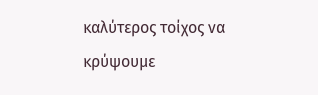καλύτερος τοίχος να κρύψουμε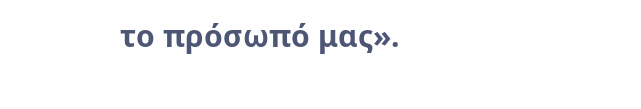το πρόσωπό μας».